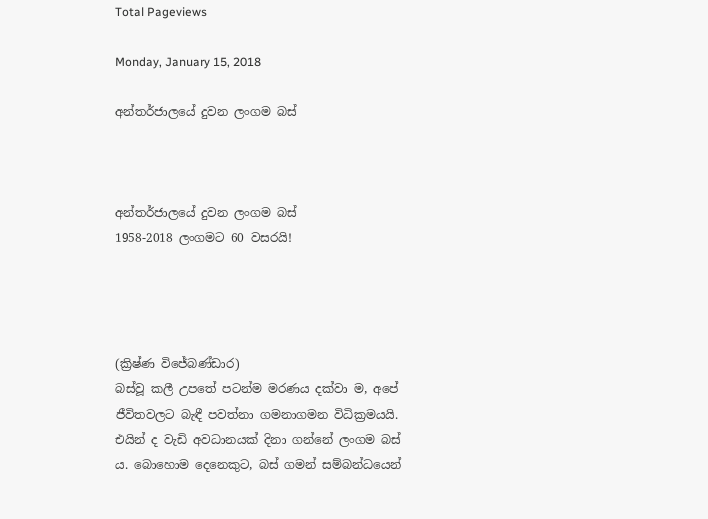Total Pageviews

Monday, January 15, 2018

අන්තර්ජාලයේ දුවන ලංගම බස්



අන්තර්ජාලයේ දුවන ලංගම බස්
1958-2018 ලංගමට 60 වසරයි!




(ක්‍රිෂ්ණ විජේබණ්ඩාර)
බස්වූ කලී උපතේ පටන්ම මරණය දක්වා ම, අපේ ජීවිතවලට බැඳී පවත්නා ගමනාගමන විධික්‍රමයයි. එයින් ද වැඩි අවධානයක් දිනා ගන්නේ ලංගම බස් ය. බොහොම දෙනෙකුට, බස් ගමන් සම්බන්ධයෙන්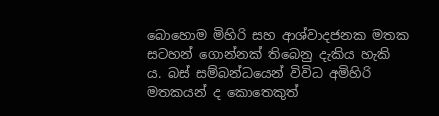බොහොම මිහිරි සහ ආශ්වාදජනක මතක සටහන් ගොන්නක් තිබෙනු දැකිය හැකි ය. බස් සම්බන්ධයෙන් විවිධ අමිහිරි මතකයන් ද කොතෙකුත්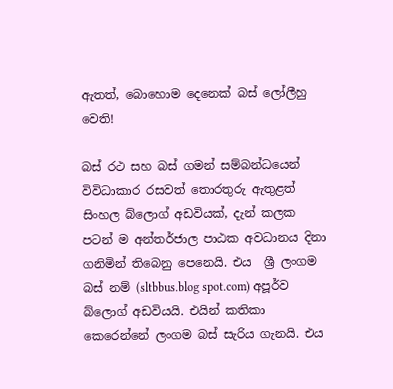ඇතත්, බොහොම දෙනෙක් බස් ලෝලීහු වෙති!

බස් රථ සහ බස් ගමන් සම්බන්ධයෙන් විවිධාකාර රසවත් තොරතුරු ඇතුළත් සිංහල බ්ලොග් අඩවියක්, දැන් කලක පටන් ම අන්තර්ජාල පාඨක අවධානය දිනා ගනිමින් තිබෙනු පෙනෙයි. එය  ශ්‍රී ලංගම බස් නම් (sltbbus.blog spot.com) අපූර්ව බ්ලොග් අඩවියයි. එයින් කතිකා කෙරෙන්නේ ලංගම බස් සැරිය ගැනයි. එය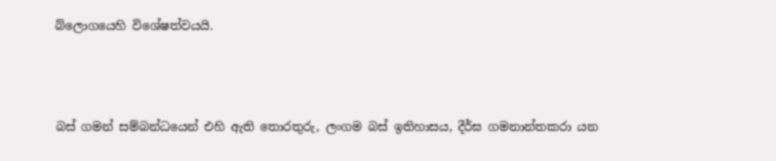බ්ලොගයෙහි විශේෂත්වයයි.



බස් ගමන් සම්බන්ධයෙන් එහි ඇති තොරතුරු, ලංගම බස් ඉතිහාසය, දීර්ඝ ගමනාන්තකරා යන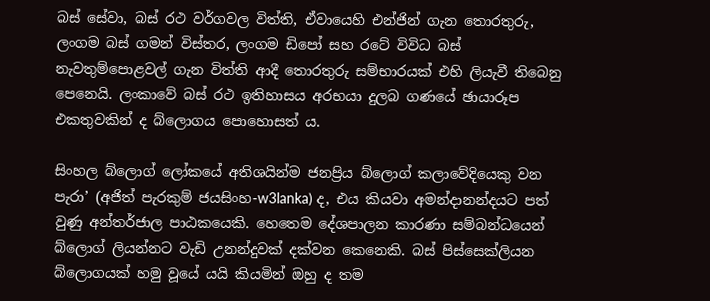බස් සේවා, බස් රථ වර්ගවල විත්ති, ඒවායෙහි එන්ජින් ගැන තොරතුරු, ලංගම බස් ගමන් විස්තර, ලංගම ඩිපෝ සහ රටේ විවිධ බස් නැවතුම්පොළවල් ගැන විත්ති ආදී තොරතුරු සම්භාරයක් එහි ලියැවී තිබෙනු පෙනෙයි. ලංකාවේ බස් රථ ඉතිහාසය අරභයා දුලබ ගණයේ ඡායාරූප එකතුවකින් ද බ්ලොගය පොහොසත් ය.

සිංහල බ්ලොග් ලෝකයේ අතිශයින්ම ජනප්‍රිය බ්ලොග් කලාවේදියෙකු වන පැරා’ (අජිත් පැරකුම් ජයසිංහ-w3lanka) ද, එය කියවා අමන්දානන්දයට පත් වුණු අන්තර්ජාල පාඨකයෙකි. හෙතෙම දේශපාලන කාරණා සම්බන්ධයෙන් බ්ලොග් ලියන්නට වැඩි උනන්දුවක් දක්වන කෙනෙකි. බස් පිස්සෙක්ලියන බ්ලොගයක් හමු වූයේ යයි කියමින් ඔහු ද තම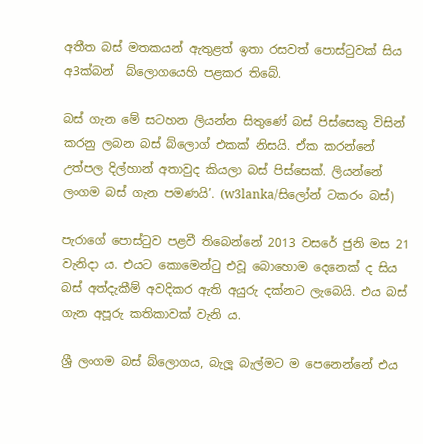අතීත බස් මතකයන් ඇතුළත් ඉතා රසවත් පොස්ටුවක් සිය අ3ක්බන්  බ්ලොගයෙහි පළකර තිබේ.

බස් ගැන මේ සටහන ලියන්න සිතුණේ බස් පිස්සෙකු විසින් කරනු ලබන බස් බ්ලොග් එකක් නිසයි. ඒක කරන්නේ උත්පල දිල්හාන් අතාවුද කියලා බස් පිස්සෙක්. ලියන්නේ ලංගම බස් ගැන පමණයි’. (w3lanka/සිලෝන් ටකරං බස්)

පැරාගේ පොස්ටුව පළවී තිබෙන්නේ 2013 වසරේ ජුනි මස 21 වැනිදා ය. එයට කොමෙන්ටු එවූ බොහොම දෙනෙක් ද සිය බස් අත්දැකීම් අවදිකර ඇති අයුරු දක්නට ලැබෙයි. එය බස් ගැන අපූරු කතිකාවක් වැනි ය.

ශ්‍රී ලංගම බස් බ්ලොගය, බැලූ බැල්මට ම පෙනෙන්නේ එය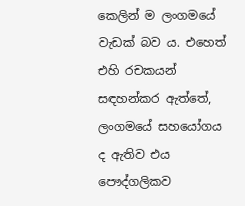කෙලින් ම ලංගමයේ වැඩක් බව ය. එහෙත් එහි රචකයන් සඳහන්කර ඇත්තේ, ලංගමයේ සහයෝගය ද ඇතිව එය පෞද්ගලිකව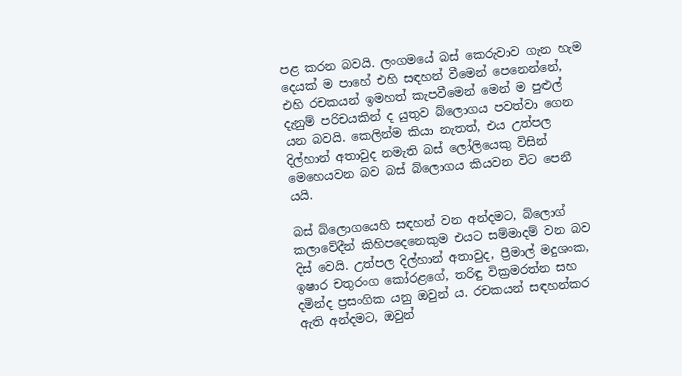පළ කරන බවයි. ලංගමයේ බස් කෙරුවාව ගැන හැම දෙයක් ම පාහේ එහි සඳහන් වීමෙන් පෙනෙන්නේ, එහි රචකයන් ඉමහත් කැපවීමෙන් මෙන් ම පුළුල් දැනුම් පරිචයකින් ද යුතුව බ්ලොගය පවත්වා ගෙන යන බවයි. කෙලින්ම කියා නැතත්, එය උත්පල දිල්හාන් අතාවුද නමැති බස් ලෝලියෙකු විසින් මෙහෙයවන බව බස් බ්ලොගය කියවන විට පෙනී යයි.

බස් බ්ලොගයෙහි සඳහන් වන අන්දමට, බ්ලොග් කලාවේදීන් කිහිපදෙනෙකුම එයට සම්මාදම් වන බව දිස් වෙයි. උත්පල දිල්හාන් අතාවුද, ප්‍රීමාල් මදුශංක, ඉෂාර චතුරංග කෝරළගේ, තරිඳු වික්‍රමරත්න සහ දමින්ද ප්‍රසංගික යනු ඔවුන් ය. රචකයන් සඳහන්කර ඇති අන්දමට, ඔවුන්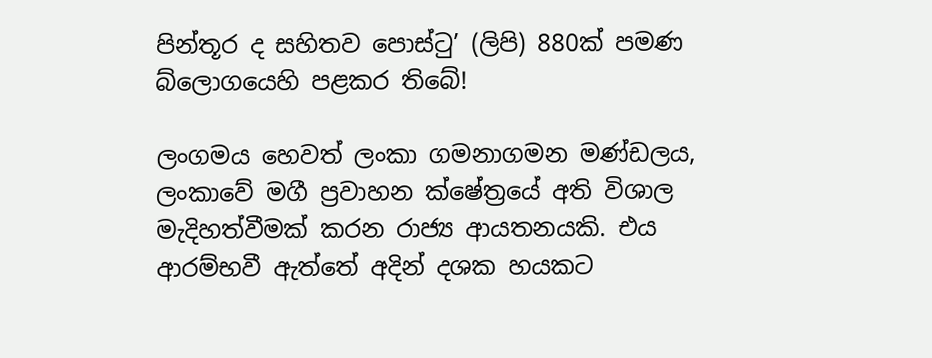පින්තූර ද සහිතව පොස්ටු’ (ලිපි) 880ක් පමණ බ්ලොගයෙහි පළකර තිබේ!

ලංගමය හෙවත් ලංකා ගමනාගමන මණ්ඩලය, ලංකාවේ මගී ප්‍රවාහන ක්ෂේත්‍රයේ අති විශාල මැදිහත්වීමක් කරන රාජ්‍ය ආයතනයකි. එය ආරම්භවී ඇත්තේ අදින් දශක හයකට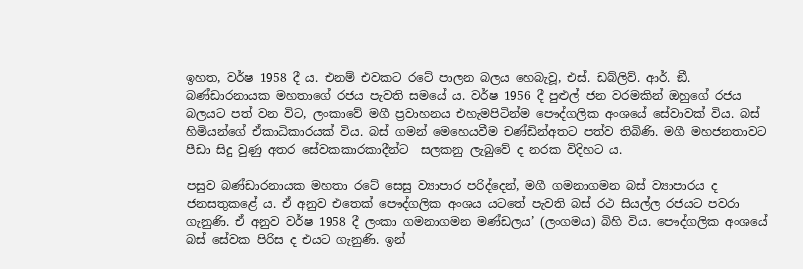ඉහත, වර්ෂ 1958 දී ය. එනම් එවකට රටේ පාලන බලය හෙබැවූ, එස්. ඩබ්ලිව්. ආර්. ඞී. බණ්ඩාරනායක මහතාගේ රජය පැවති සමයේ ය. වර්ෂ 1956 දී පුළුල් ජන වරමකින් ඔහුගේ රජය බලයට පත් වන විට, ලංකාවේ මගී ප්‍රවාහනය එහැමපිටින්ම පෞද්ගලික අංශයේ සේවාවක් විය. බස් හිමියන්ගේ ඒකාධිකාරයක් විය. බස් ගමන් මෙහෙයවීම චණ්ඩින්අතට පත්ව තිබිණි. මගී මහජනතාවට පීඩා සිදු වුණු අතර සේවකකාරකාදීන්ට  සලකනු ලැබුවේ ද නරක විදිහට ය.

පසුව බණ්ඩාරනායක මහතා රටේ සෙසු ව්‍යාපාර පරිද්දෙන්, මගී ගමනාගමන බස් ව්‍යාපාරය ද ජනසතුකළේ ය. ඒ අනුව එතෙක් පෞද්ගලික අංශය යටතේ පැවති බස් රථ සියල්ල රජයට පවරා ගැනුණි. ඒ අනුව වර්ෂ 1958 දී ලංකා ගමනාගමන මණ්ඩලය’ (ලංගමය) බිහි විය. පෞද්ගලික අංශයේ බස් සේවක පිරිස ද එයට ගැනුණි. ඉන්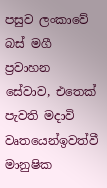පසුව ලංකාවේ බස් මගී ප්‍රවාහන සේවාව, එතෙක් පැවති මදාවි වෘතයෙන්ඉවත්වී මානුෂික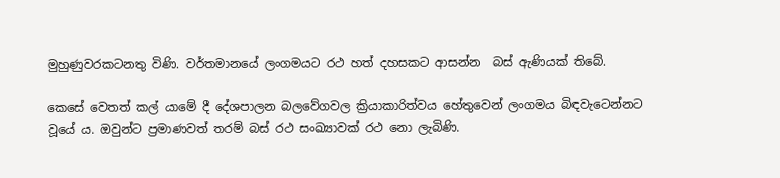මුහුණුවරකටනතු විණි. වර්තමානයේ ලංගමයට රථ හත් දහසකට ආසන්න  බස් ඇණියක් තිබේ.

කෙසේ වෙතත් කල් යාමේ දී දේශපාලන බලවේගවල ක්‍රියාකාරිත්වය හේතුවෙන් ලංගමය බිඳවැටෙන්නට වූයේ ය. ඔවුන්ට ප්‍රමාණවත් තරම් බස් රථ සංඛ්‍යාවක් රථ නො ලැබිණි.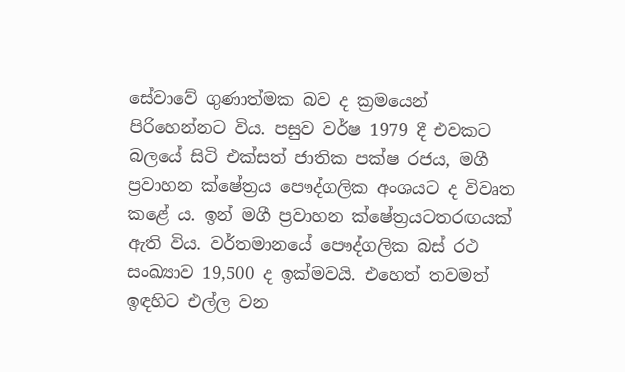සේවාවේ ගුණාත්මක බව ද ක්‍රමයෙන් පිරිහෙන්නට විය. පසුව වර්ෂ 1979 දී එවකට බලයේ සිටි එක්සත් ජාතික පක්ෂ රජය, මගී ප්‍රවාහන ක්ෂේත්‍රය පෞද්ගලික අංශයට ද විවෘත කළේ ය. ඉන් මගී ප්‍රවාහන ක්ෂේත්‍රයටතරඟයක් ඇති විය. වර්තමානයේ පෞද්ගලික බස් රථ සංඛ්‍යාව 19,500 ද ඉක්මවයි. එහෙත් තවමත් ඉඳහිට එල්ල වන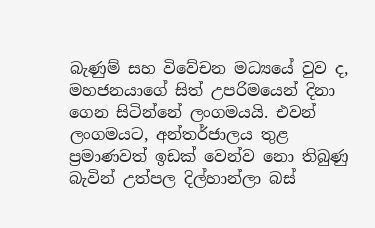බැණුම් සහ විවේචන මධ්‍යයේ වුව ද, මහජනයාගේ සිත් උපරිමයෙන් දිනා ගෙන සිටින්නේ ලංගමයයි. එවන් ලංගමයට, අන්තර්ජාලය තුළ ප්‍රමාණවත් ඉඩක් වෙන්ව නො තිබුණු බැවින් උත්පල දිල්හාන්ලා බස්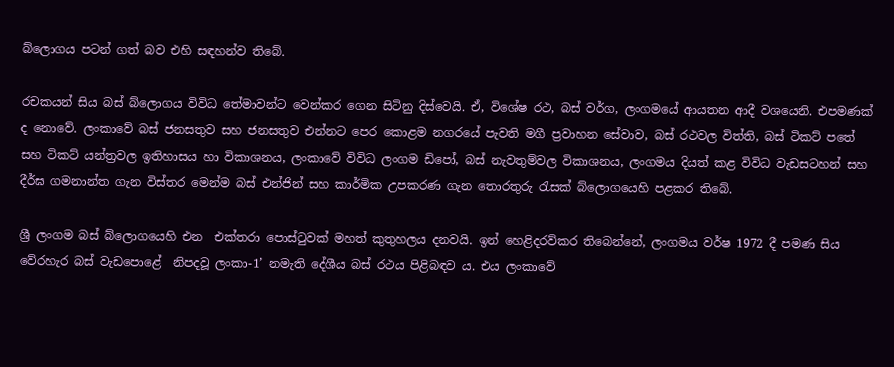බ්ලොගය පටන් ගත් බව එහි සඳහන්ව තිබේ.

රචකයන් සිය බස් බ්ලොගය විවිධ තේමාවන්ට වෙන්කර ගෙන සිටිනු දිස්වෙයි. ඒ, විශේෂ රථ, බස් වර්ග, ලංගමයේ ආයතන ආදී වශයෙනි. එපමණක් ද නොවේ. ලංකාවේ බස් ජනසතුව සහ ජනසතුව එන්නට පෙර කොළම නගරයේ පැවති මගී ප්‍රවාහන සේවාව, බස් රථවල විත්ති, බස් ටිකට් පතේ සහ ටිකට් යන්ත්‍රවල ඉතිහාසය හා විකාශනය, ලංකාවේ විවිධ ලංගම ඩිපෝ, බස් නැවතුම්වල විකාශනය, ලංගමය දියත් කළ විවිධ වැඩසටහන් සහ දීර්ඝ ගමනාන්ත ගැන විස්තර මෙන්ම බස් එන්ජින් සහ කාර්මික උපකරණ ගැන තොරතුරු රැසක් බ්ලොගයෙහි පළකර තිබේ.

ශ්‍රී ලංගම බස් බ්ලොගයෙහි එන  එක්තරා පොස්ටුවක් මහත් කුතුහලය දනවයි. ඉන් හෙළිදරව්කර තිබෙන්නේ, ලංගමය වර්ෂ 1972 දී පමණ සිය වේරහැර බස් වැඩපොළේ  නිපදවූ ලංකා-1’ නමැති දේශීය බස් රථය පිළිබඳව ය. එය ලංකාවේ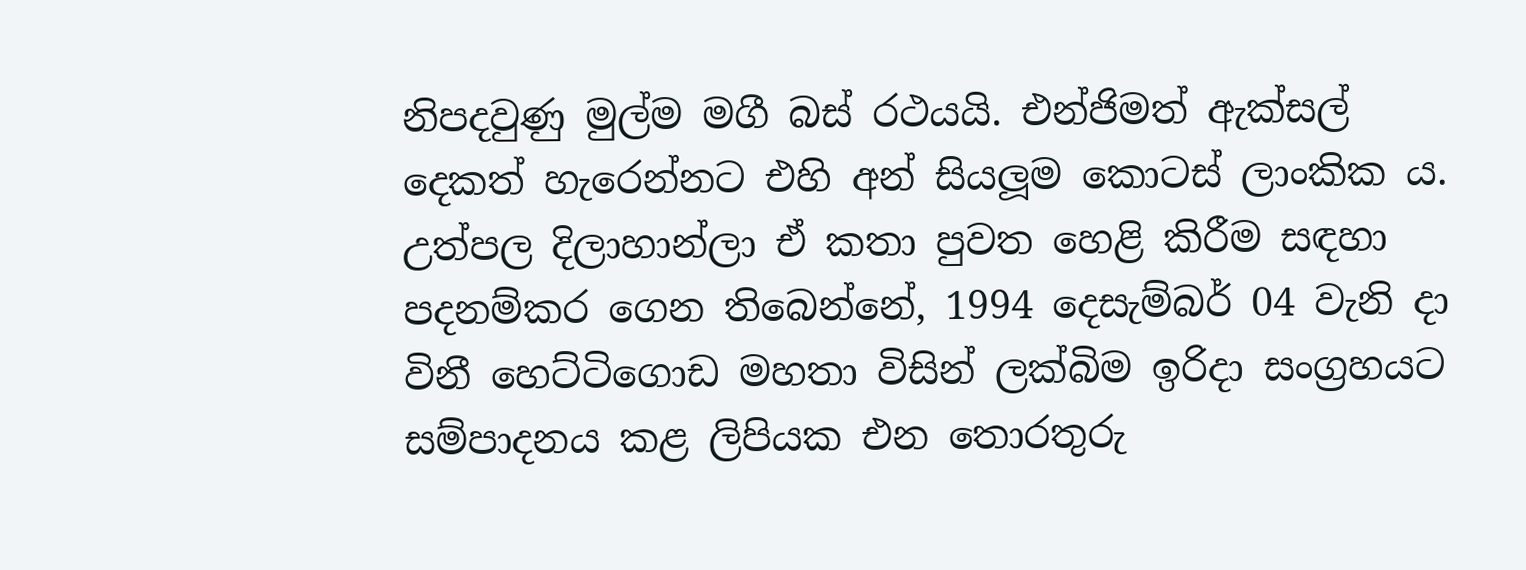නිපදවුණු මුල්ම මගී බස් රථයයි. එන්ජිමත් ඇක්සල් දෙකත් හැරෙන්නට එහි අන් සියලූම කොටස් ලාංකික ය. උත්පල දිලාහාන්ලා ඒ කතා පුවත හෙළි කිරීම සඳහා පදනම්කර ගෙන තිබෙන්නේ, 1994 දෙසැම්බර් 04 වැනි දා විනී හෙට්ටිගොඩ මහතා විසින් ලක්බිම ඉරිදා සංග්‍රහයට සම්පාදනය කළ ලිපියක එන තොරතුරු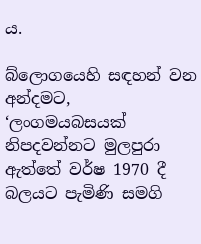ය.

බ්ලොගයෙහි සඳහන් වන අන්දමට, ‘ලංගමයබසයක් නිපදවන්නට මුලපුරා ඇත්තේ වර්ෂ 1970 දී බලයට පැමිණි සමගි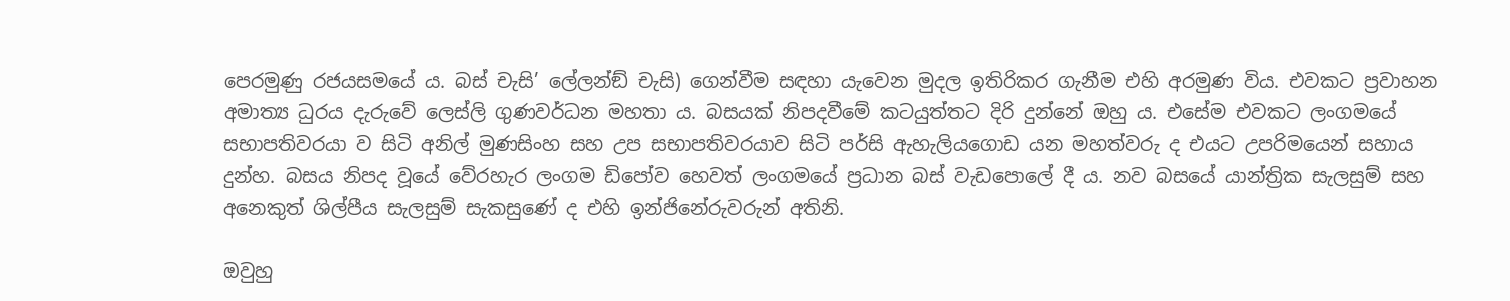පෙරමුණු රජයසමයේ ය. බස් චැසි’ ලේලන්ඞ් චැසි) ගෙන්වීම සඳහා යැවෙන මුදල ඉතිරිකර ගැනීම එහි අරමුණ විය. එවකට ප්‍රවාහන අමාත්‍ය ධුරය දැරුවේ ලෙස්ලි ගුණවර්ධන මහතා ය. බසයක් නිපදවීමේ කටයුත්තට දිරි දුන්නේ ඔහු ය. එසේම එවකට ලංගමයේ සභාපතිවරයා ව සිටි අනිල් මුණසිංහ සහ උප සභාපතිවරයාව සිටි පර්සි ඇහැලියගොඩ යන මහත්වරු ද එයට උපරිමයෙන් සහාය දුන්හ. බසය නිපද වූයේ වේරහැර ලංගම ඩිපෝව හෙවත් ලංගමයේ ප්‍රධාන බස් වැඩපොලේ දී ය. නව බසයේ යාන්ත්‍රික සැලසුම් සහ අනෙකුත් ශිල්පීය සැලසුම් සැකසුණේ ද එහි ඉන්ජිනේරුවරුන් අතිනි.

ඔවුහු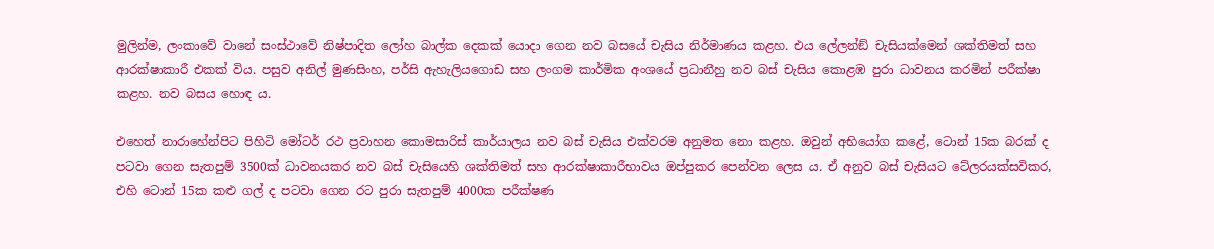මුලින්ම, ලංකාවේ වානේ සංස්ථාවේ නිෂ්පාදිත ලෝහ බාල්ක දෙකක් යොදා ගෙන නව බසයේ චැසිය නිර්මාණය කළහ. එය ලේලන්ඞ් චැසියක්මෙන් ශක්තිමත් සහ ආරක්ෂාකාරී එකක් විය. පසුව අනිල් මුණසිංහ, පර්සි ඇහැලියගොඩ සහ ලංගම කාර්මික අංශයේ ප්‍රධානීහු නව බස් චැසිය කොළඹ පුරා ධාවනය කරමින් පරීක්ෂා කළහ. නව බසය හොඳ ය.

එහෙත් නාරාහේන්පිට පිහිටි මෝටර් රථ ප්‍රවාහන කොමසාරිස් කාර්යාලය නව බස් චැසිය එක්වරම අනුමත නො කළහ. ඔවුන් අභියෝග කළේ, ටොන් 15ක බරක් ද පටවා ගෙන සැතපුම් 3500ක් ධාවනයකර නව බස් චැසියෙහි ශක්තිමත් සහ ආරක්ෂාකාරීභාවය ඔප්පුකර පෙන්වන ලෙස ය. ඒ අනුව බස් චැසියට ටේලරයක්සවිකර, එහි ටොන් 15ක කළු ගල් ද පටවා ගෙන රට පුරා සැතපුම් 4000ක පරීක්ෂණ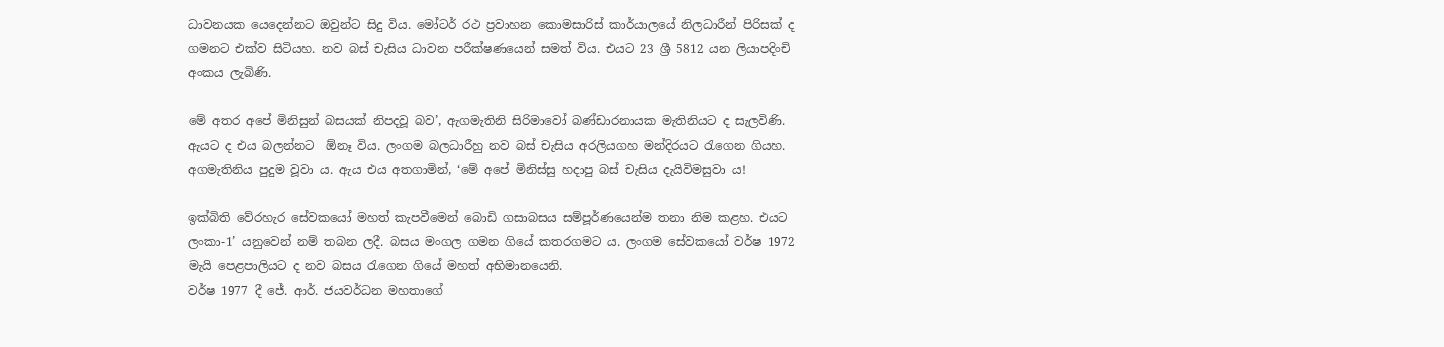ධාවනයක යෙදෙන්නට ඔවුන්ට සිදු විය. මෝටර් රථ ප්‍රවාහන කොමසාරිස් කාර්යාලයේ නිලධාරීන් පිරිසක් ද ගමනට එක්ව සිටියහ. නව බස් චැසිය ධාවන පරීක්ෂණයෙන් සමත් විය. එයට 23 ශ්‍රී 5812 යන ලියාපදිංචි අංකය ලැබිණි.

මේ අතර අපේ මිනිසුන් බසයක් නිපදවූ බව’, ඇගමැතිනි සිරිමාවෝ බණ්ඩාරනායක මැතිනියට ද සැලවිණි. ඇයට ද එය බලන්නට  ඕනෑ විය. ලංගම බලධාරීහු නව බස් චැසිය අරලියගහ මන්දිරයට රැගෙන ගියහ. අගමැතිනිය පුදුම වූවා ය. ඇය එය අතගාමින්, ‘මේ අපේ මිනිස්සු හදාපු බස් චැසිය දැයිවිමසුවා ය!

ඉක්බිති වේරහැර සේවකයෝ මහත් කැපවීමෙන් බොඩි ගසාබසය සම්පූර්ණයෙන්ම තනා නිම කළහ. එයට ලංකා-1’ යනුවෙන් නම් තබන ලදී. බසය මංගල ගමන ගියේ කතරගමට ය. ලංගම සේවකයෝ වර්ෂ 1972 මැයි පෙළපාලියට ද නව බසය රැගෙන ගියේ මහත් අභිමානයෙනි.
වර්ෂ 1977 දී ජේ. ආර්. ජයවර්ධන මහතාගේ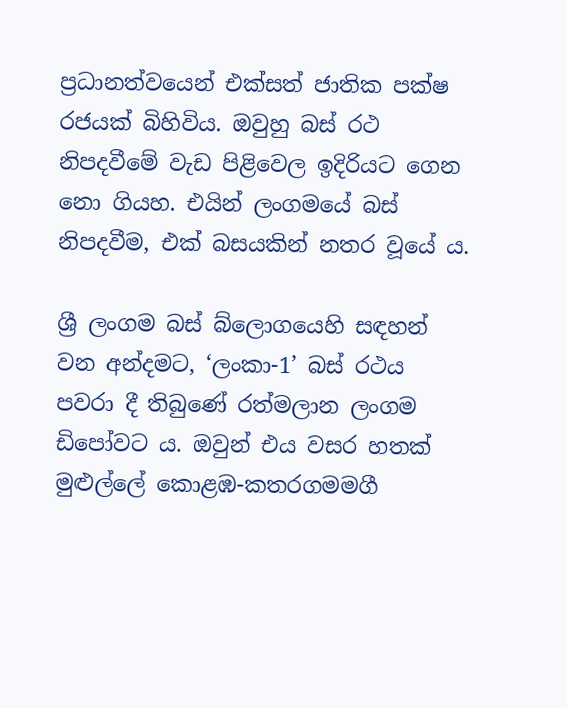ප්‍රධානත්වයෙන් එක්සත් ජාතික පක්ෂ රජයක් බිහිවිය. ඔවුහු බස් රථ නිපදවීමේ වැඩ පිළිවෙල ඉදිරියට ගෙන නො ගියහ. එයින් ලංගමයේ බස් නිපදවීම, එක් බසයකින් නතර වූයේ ය.

ශ්‍රී ලංගම බස් බ්ලොගයෙහි සඳහන් වන අන්දමට, ‘ලංකා-1’ බස් රථය පවරා දී තිබුණේ රත්මලාන ලංගම ඩිපෝවට ය. ඔවුන් එය වසර හතක් මුළුල්ලේ කොළඹ-කතරගමමගී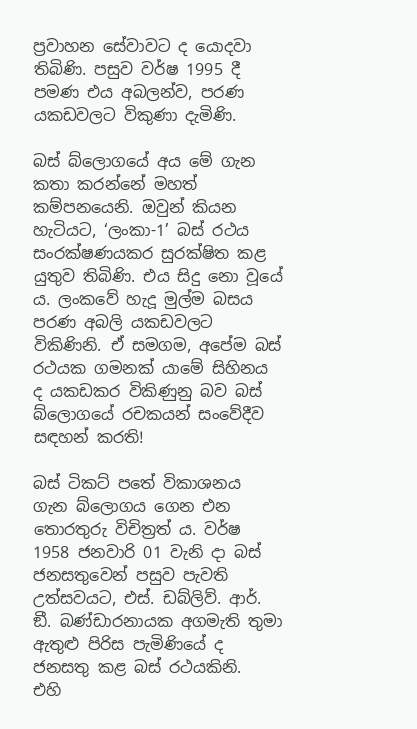ප්‍රවාහන සේවාවට ද යොදවා තිබිණි. පසුව වර්ෂ 1995 දී පමණ එය අබලන්ව, පරණ යකඩවලට විකුණා දැමිණි.

බස් බ්ලොගයේ අය මේ ගැන කතා කරන්නේ මහත් කම්පනයෙනි. ඔවුන් කියන හැටියට, ‘ලංකා-1’ බස් රථය සංරක්ෂණයකර සුරක්ෂිත කළ යුතුව තිබිණි. එය සිදු නො වූයේ ය. ලංකවේ හැදූ මුල්ම බසය පරණ අබලි යකඩවලට විකිණිනි. ඒ සමගම, අපේම බස් රථයක ගමනක් යාමේ සිහිනය ද යකඩකර විකිණුනු බව බස් බ්ලොගයේ රචකයන් සංවේදීව සඳහන් කරති!

බස් ටිකට් පතේ විකාශනය ගැන බ්ලොගය ගෙන එන තොරතුරු විචිත්‍රත් ය. වර්ෂ 1958 ජනවාරි 01 වැනි දා බස් ජනසතුවෙන් පසුව පැවති උත්සවයට, එස්. ඩබ්ලිව්. ආර්. ඞී. බණ්ඩාරනායක අගමැති තුමා ඇතුළු පිරිස පැමිණියේ ද ජනසතු කළ බස් රථයකිනි.  එහි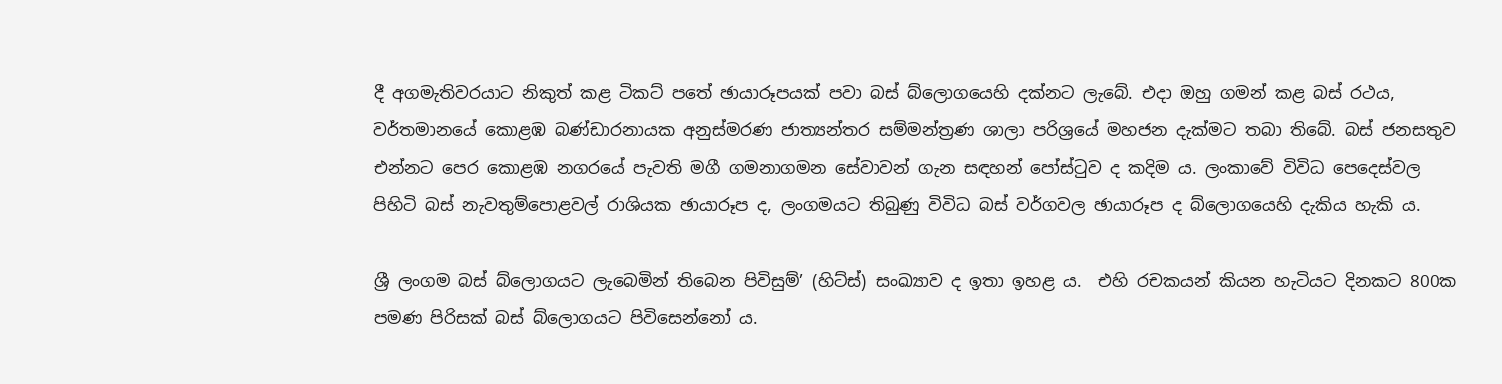දී අගමැතිවරයාට නිකුත් කළ ටිකට් පතේ ඡායාරූපයක් පවා බස් බ්ලොගයෙහි දක්නට ලැබේ. එදා ඔහු ගමන් කළ බස් රථය, වර්තමානයේ කොළඹ බණ්ඩාරනායක අනුස්මරණ ජාත්‍යන්තර සම්මන්ත්‍රණ ශාලා පරිශ්‍රයේ මහජන දැක්මට තබා තිබේ. බස් ජනසතුව එන්නට පෙර කොළඹ නගරයේ පැවති මගී ගමනාගමන සේවාවන් ගැන සඳහන් පෝස්ටුව ද කදිම ය. ලංකාවේ විවිධ පෙදෙස්වල පිහිටි බස් නැවතුම්පොළවල් රාශියක ඡායාරූප ද, ලංගමයට තිබුණු විවිධ බස් වර්ගවල ඡායාරූප ද බ්ලොගයෙහි දැකිය හැකි ය.

ශ්‍රී ලංගම බස් බ්ලොගයට ලැබෙමින් තිබෙන පිවිසුම්’ (හිට්ස්) සංඛ්‍යාව ද ඉතා ඉහළ ය.  එහි රචකයන් කියන හැටියට දිනකට 800ක පමණ පිරිසක් බස් බ්ලොගයට පිවිසෙන්නෝ ය.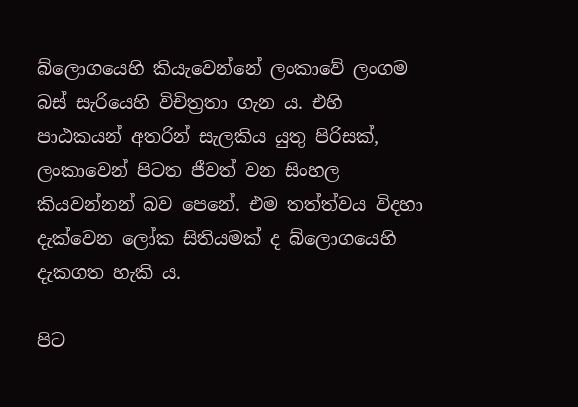බ්ලොගයෙහි කියැවෙන්නේ ලංකාවේ ලංගම බස් සැරියෙහි විචිත්‍රතා ගැන ය. එහි පාඨකයන් අතරින් සැලකිය යුතු පිරිසක්, ලංකාවෙන් පිටත ජීවත් වන සිංහල කියවන්නන් බව පෙනේ. එම තත්ත්වය විදහා දැක්වෙන ලෝක සිතියමක් ද බ්ලොගයෙහි දැකගත හැකි ය.

පිට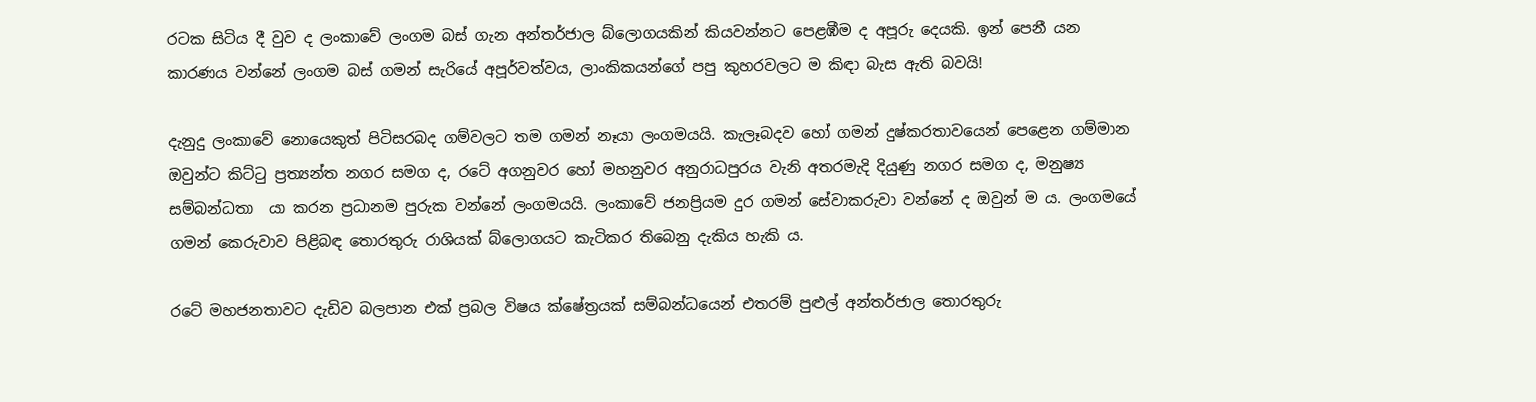රටක සිටිය දී වුව ද ලංකාවේ ලංගම බස් ගැන අන්තර්ජාල බ්ලොගයකින් කියවන්නට පෙළඹීම ද අපූරු දෙයකි. ඉන් පෙනී යන කාරණය වන්නේ ලංගම බස් ගමන් සැරියේ අපූර්වත්වය, ලාංකිකයන්ගේ පපු කුහරවලට ම කිඳා බැස ඇති බවයි!

දැනුදු ලංකාවේ නොයෙකුත් පිටිසරබද ගම්වලට තම ගමන් නෑයා ලංගමයයි. කැලෑබදව හෝ ගමන් දුෂ්කරතාවයෙන් පෙළෙන ගම්මාන ඔවුන්ට කිට්ටු ප්‍රත්‍යන්ත නගර සමග ද, රටේ අගනුවර හෝ මහනුවර අනුරාධපුරය වැනි අතරමැදි දියුණු නගර සමග ද, මනුෂ්‍ය සම්බන්ධතා  යා කරන ප්‍රධානම පුරුක වන්නේ ලංගමයයි. ලංකාවේ ජනප්‍රියම දුර ගමන් සේවාකරුවා වන්නේ ද ඔවුන් ම ය. ලංගමයේ ගමන් කෙරුවාව පිළිබඳ තොරතුරු රාශියක් බ්ලොගයට කැටිකර තිබෙනු දැකිය හැකි ය.

රටේ මහජනතාවට දැඩිව බලපාන එක් ප්‍රබල විෂය ක්ෂේත්‍රයක් සම්බන්ධයෙන් එතරම් පුළුල් අන්තර්ජාල තොරතුරු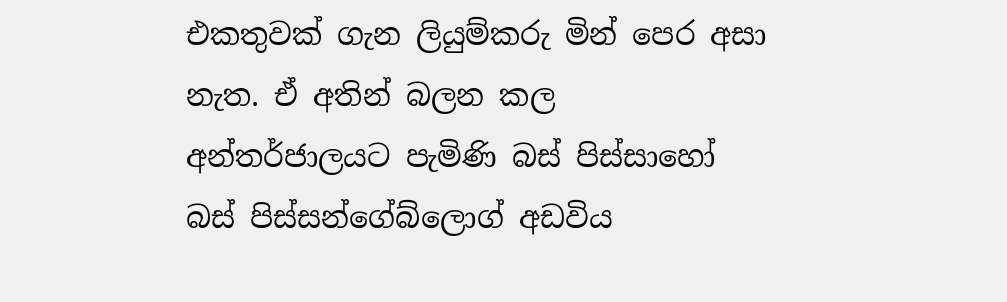එකතුවක් ගැන ලියුම්කරු මින් පෙර අසා නැත. ඒ අතින් බලන කල අන්තර්ජාලයට පැමිණි බස් පිස්සාහෝ බස් පිස්සන්ගේබ්ලොග් අඩවිය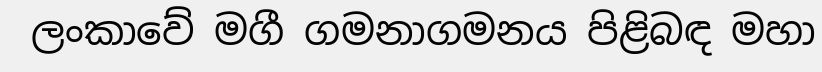ලංකාවේ මගී ගමනාගමනය පිළිබඳ මහා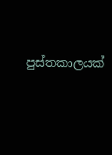පුස්තකාලයක්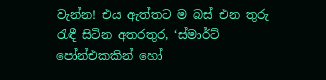වැන්න! එය ඇත්තට ම බස් එන තුරු රැඳී සිටින අතරතුර, ‘ස්මාර්ට් පෝන්එකකින් හෝ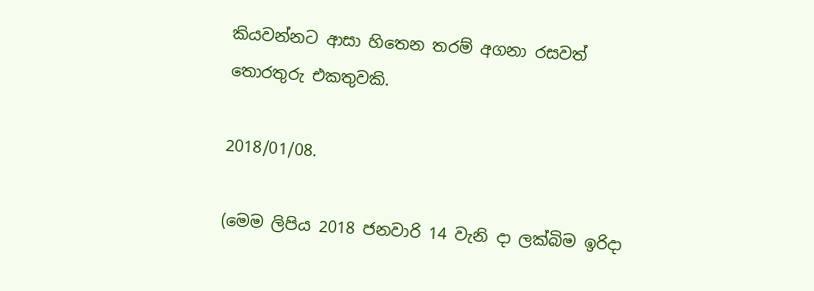කියවන්නට ආසා හිතෙන තරම් අගනා රසවත් තොරතුරු එකතුවකි.

2018/01/08.

(මෙම ලිපිය 2018 ජනවාරි 14 වැනි දා ලක්බිම ඉරිදා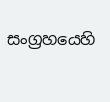සංග්‍රහයෙහි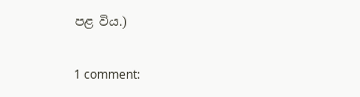පළ විය.)

1 comment: